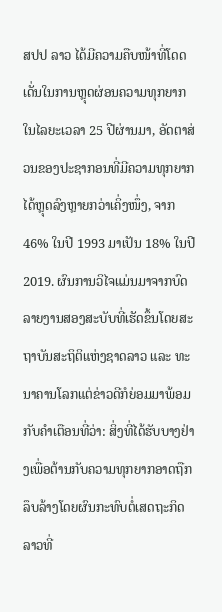ສປປ ລາວ ໄດ້ມີຄວາມຄືບໜ້າທີ່ໂດດເດັ່ນໃນການຫຼຸດຜ່ອນຄວາມທຸກຍາກໃນໄລຍະເວລາ 25 ປີຜ່ານມາ, ອັດຕາສ່ວນຂອງປະຊາກອນທີ່ມີຄວາມທຸກຍາກໄດ້ຫຼຸດລົງຫຼາຍກວ່າເຄິ່ງໜຶ່ງ, ຈາກ 46% ໃນປີ 1993 ມາເປັນ 18% ໃນປີ 2019. ຜົນການວິໄຈແມ່ນມາຈາກບົດລາຍງານສອງສະບັບທີ່ເຮັດຂຶ້ນໂດຍສະຖາບັນສະຖິຕິແຫ່ງຊາດລາວ ແລະ ທະນາຄານໂລກແຕ່ຂ່າວດີກໍຍ່ອມມາພ້ອມກັບຄຳເຕືອນທີ່ວ່າ: ສິ່ງທີ່ໄດ້ຮັບບາງຢ່າງເພື່ອຕ້ານກັບຄວາມທຸກຍາກອາດຖືກລຶບລ້າງໂດຍຜົນກະທົບຕໍ່ເສດຖະກິດລາວທີ່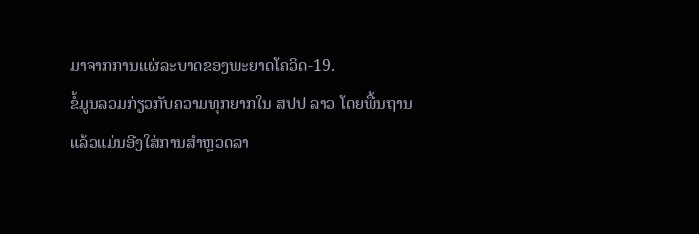ມາຈາກການແຜ່ລະບາດຂອງພະຍາດໂຄວິດ-19.
ຂໍ້ມູນລວມກ່ຽວກັບຄວາມທຸກຍາກໃນ ສປປ ລາວ ໂດຍພື້ນຖານແລ້ວແມ່ນອີງໃສ່ການສຳຫຼວດລາ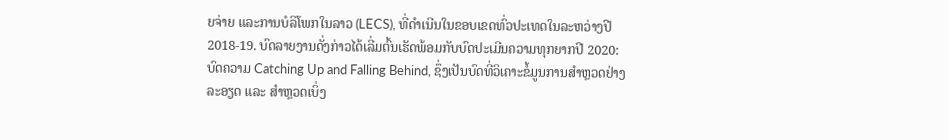ຍຈ່າຍ ແລະການບໍລິໂພກໃນລາວ (LECS), ທີ່ດຳເນີນໃນຂອບເຂດທົ່ວປະເທດໃນລະຫວ່າງປີ 2018-19. ບົດລາຍງານດັ່ງກ່າວໄດ້ເລີ່ມຕົ້ນເຮັດພ້ອມກັບບົດປະເມີນຄວາມທຸກຍາກປີ 2020: ບົດຄວາມ Catching Up and Falling Behind, ຊຶ່ງເປັນບົດທີ່ວິເຄາະຂໍ້ມູນການສຳຫຼວດຢ່າງລະອຽດ ແລະ ສຳຫຼວດເບິ່ງ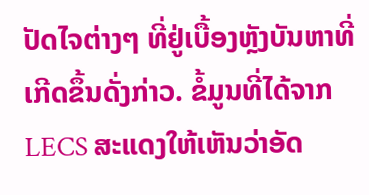ປັດໄຈຕ່າງໆ ທີ່ຢູ່ເບື້ອງຫຼັງບັນຫາທີ່ເກີດຂຶ້ນດັ່ງກ່າວ. ຂໍ້ມູນທີ່ໄດ້ຈາກ LECS ສະແດງໃຫ້ເຫັນວ່າອັດ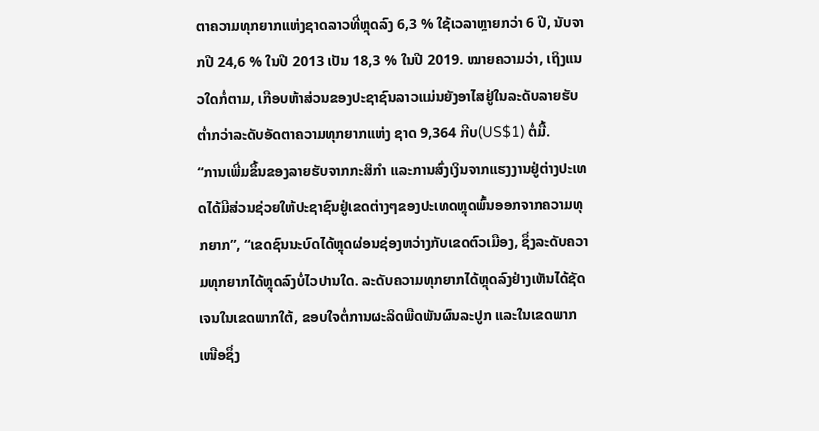ຕາຄວາມທຸກຍາກແຫ່ງຊາດລາວທີ່ຫຼຸດລົງ 6,3 % ໃຊ້ເວລາຫຼາຍກວ່າ 6 ປີ, ນັບຈາກປີ 24,6 % ໃນປີ 2013 ເປັນ 18,3 % ໃນປີ 2019. ໝາຍຄວາມວ່າ, ເຖິງແນວໃດກໍ່ຕາມ, ເກືອບຫ້າສ່ວນຂອງປະຊາຊົນລາວແມ່ນຍັງອາໄສຢູ່ໃນລະດັບລາຍຮັບຕໍ່າກວ່າລະດັບອັດຕາຄວາມທຸກຍາກແຫ່ງ ຊາດ 9,364 ກີບ(US$1) ຕໍ່ມື້.
“ການເພີ່ມຂຶ້ນຂອງລາຍຮັບຈາກກະສິກຳ ແລະການສົ່ງເງິນຈາກແຮງງານຢູ່ຕ່າງປະເທດໄດ້ມີສ່ວນຊ່ວຍໃຫ້ປະຊາຊົນຢູ່ເຂດຕ່າງໆຂອງປະເທດຫຼຸດພົ້ນອອກຈາກຄວາມທຸກຍາກ”, “ເຂດຊົນນະບົດໄດ້ຫຼຸດຜ່ອນຊ່ອງຫວ່າງກັບເຂດຕົວເມືອງ, ຊຶ່ງລະດັບຄວາມທຸກຍາກໄດ້ຫຼຸດລົງບໍ່ໄວປານໃດ. ລະດັບຄວາມທຸກຍາກໄດ້ຫຼຸດລົງຢ່າງເຫັນໄດ້ຊັດເຈນໃນເຂດພາກໃຕ້, ຂອບໃຈຕໍ່ການຜະລິດພືດພັນຜົນລະປູກ ແລະໃນເຂດພາກເໜືອຊຶ່ງ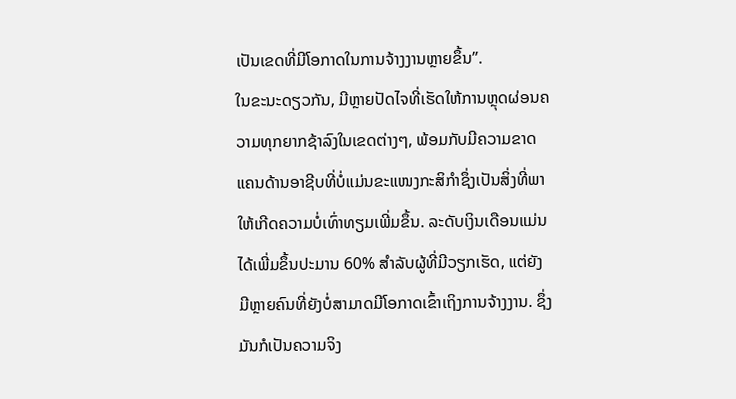ເປັນເຂດທີ່ມີໂອກາດໃນການຈ້າງງານຫຼາຍຂຶ້ນ”.
ໃນຂະນະດຽວກັນ, ມີຫຼາຍປັດໄຈທີ່ເຮັດໃຫ້ການຫຼຸດຜ່ອນຄວາມທຸກຍາກຊ້າລົງໃນເຂດຕ່າງໆ, ພ້ອມກັບມີຄວາມຂາດແຄນດ້ານອາຊີບທີ່ບໍ່ແມ່ນຂະແໜງກະສິກຳຊຶ່ງເປັນສິ່ງທີ່ພາໃຫ້ເກີດຄວາມບໍ່ເທົ່າທຽມເພີ່ມຂຶ້ນ. ລະດັບເງິນເດືອນແມ່ນໄດ້ເພີ່ມຂຶ້ນປະມານ 60% ສຳລັບຜູ້ທີ່ມີວຽກເຮັດ, ແຕ່ຍັງມີຫຼາຍຄົນທີ່ຍັງບໍ່ສາມາດມີໂອກາດເຂົ້າເຖິງການຈ້າງງານ. ຊຶ່ງມັນກໍເປັນຄວາມຈິງ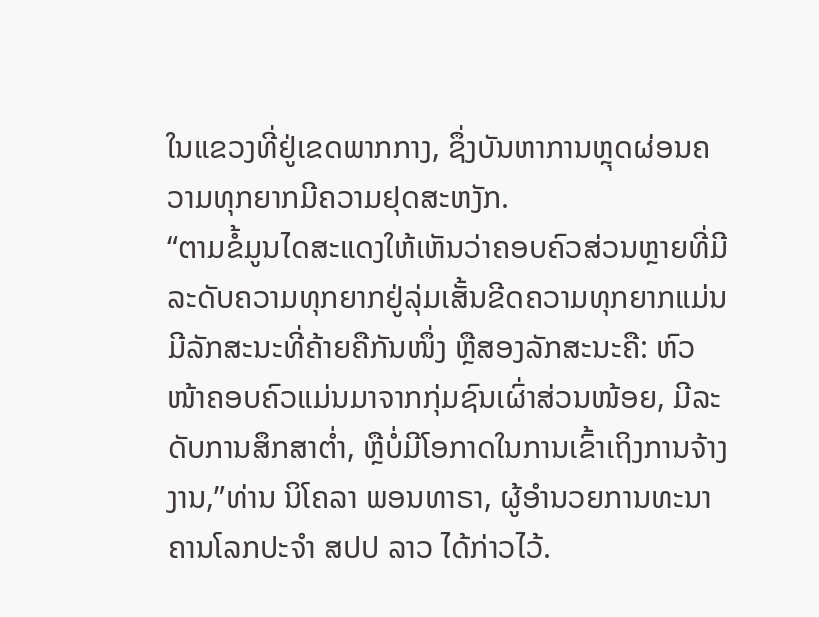ໃນແຂວງທີ່ຢູ່ເຂດພາກກາງ, ຊຶ່ງບັນຫາການຫຼຸດຜ່ອນຄວາມທຸກຍາກມີຄວາມຢຸດສະຫງັກ.
“ຕາມຂໍ້ມູນໄດສະແດງໃຫ້ເຫັນວ່າຄອບຄົວສ່ວນຫຼາຍທີ່ມີລະດັບຄວາມທຸກຍາກຢູ່ລຸ່ມເສັ້ນຂີດຄວາມທຸກຍາກແມ່ນມີລັກສະນະທີ່ຄ້າຍຄືກັນໜຶ່ງ ຫຼືສອງລັກສະນະຄື: ຫົວ ໜ້າຄອບຄົວແມ່ນມາຈາກກຸ່ມຊົນເຜົ່າສ່ວນໜ້ອຍ, ມີລະດັບການສຶກສາຕໍ່າ, ຫຼືບໍ່ມີໂອກາດໃນການເຂົ້າເຖິງການຈ້າງງານ,”ທ່ານ ນິໂຄລາ ພອນທາຣາ, ຜູ້ອຳນວຍການທະນາຄານໂລກປະຈຳ ສປປ ລາວ ໄດ້ກ່າວໄວ້.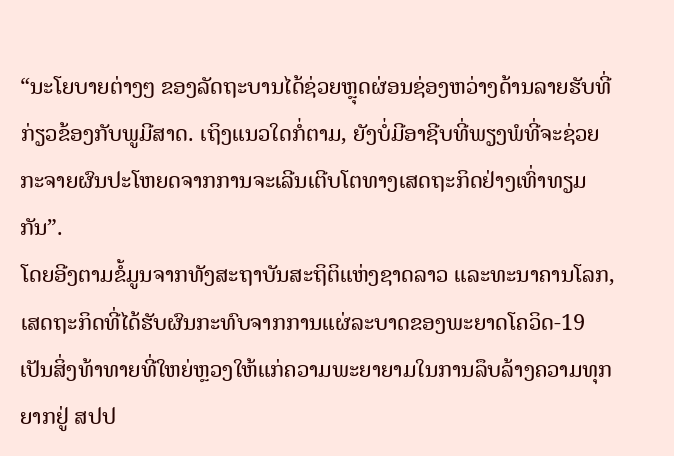“ນະໂຍບາຍຕ່າງໆ ຂອງລັດຖະບານໄດ້ຊ່ວຍຫຼຸດຜ່ອນຊ່ອງຫວ່າງດ້ານລາຍຮັບທີ່ກ່ຽວຂ້ອງກັບພູມີສາດ. ເຖິງແນວໃດກໍ່ຕາມ, ຍັງບໍ່ມີອາຊີບທີ່ພຽງພໍທີ່ຈະຊ່ວຍກະຈາຍຜົນປະໂຫຍດຈາກການຈະເລີນເຕີບໂຕທາງເສດຖະກິດຢ່າງເທົ່າທຽມກັນ”.
ໂດຍອີງຕາມຂໍ້ມູນຈາກທັງສະຖາບັນສະຖິຕິແຫ່ງຊາດລາວ ແລະທະນາຄານໂລກ, ເສດຖະກິດທີ່ໄດ້ຮັບຜົນກະທົບຈາກການແຜ່ລະບາດຂອງພະຍາດໂຄວິດ-19 ເປັນສິ່ງທ້າທາຍທີ່ໃຫຍ່ຫຼວງໃຫ້ແກ່ຄວາມພະຍາຍາມໃນການລຶບລ້າງຄວາມທຸກຍາກຢູ່ ສປປ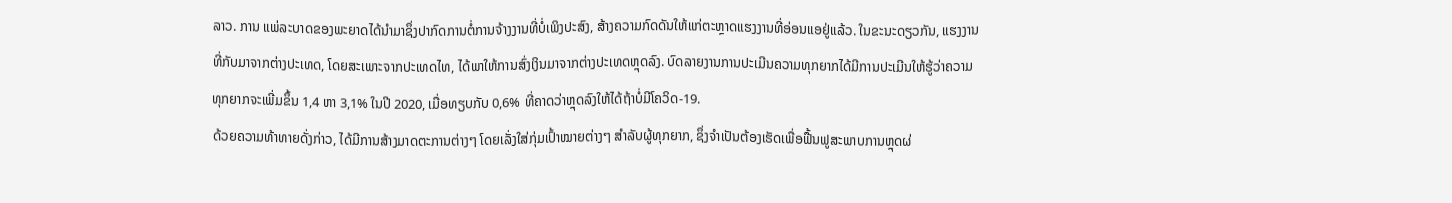ລາວ. ການ ແພ່ລະບາດຂອງພະຍາດໄດ້ນຳມາຊຶ່ງປາກົດການຕໍ່ການຈ້າງງານທີ່ບໍ່ເພິງປະສົງ, ສ້າງຄວາມກົດດັນໃຫ້ແກ່ຕະຫຼາດແຮງງານທີ່ອ່ອນແອຢູ່ແລ້ວ. ໃນຂະນະດຽວກັນ, ແຮງງານທີ່ກັບມາຈາກຕ່າງປະເທດ, ໂດຍສະເພາະຈາກປະເທດໄທ, ໄດ້ພາໃຫ້ການສົ່ງເງິນມາຈາກຕ່າງປະເທດຫຼຸດລົງ. ບົດລາຍງານການປະເມີນຄວາມທຸກຍາກໄດ້ມີການປະເມີນໃຫ້ຮູ້ວ່າຄວາມທຸກຍາກຈະເພີ່ມຂຶ້ນ 1,4 ຫາ 3,1% ໃນປີ 2020, ເມື່ອທຽບກັບ 0,6% ທີ່ຄາດວ່າຫຼຸດລົງໃຫ້ໄດ້ຖ້າບໍ່ມີໂຄວິດ-19.
ດ້ວຍຄວາມທ້າທາຍດັ່ງກ່າວ, ໄດ້ມີການສ້າງມາດຕະການຕ່າງໆ ໂດຍເລັ່ງໃສ່ກຸ່ມເປົ້າໝາຍຕ່າງໆ ສຳລັບຜູ້ທຸກຍາກ, ຊຶ່ງຈຳເປັນຕ້ອງເຮັດເພື່ອຟື້ນຟູສະພາບການຫຼຸດຜ່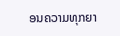ອນຄວາມທຸກຍາ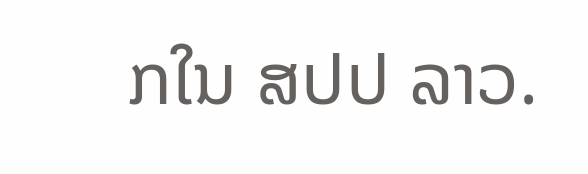ກໃນ ສປປ ລາວ.